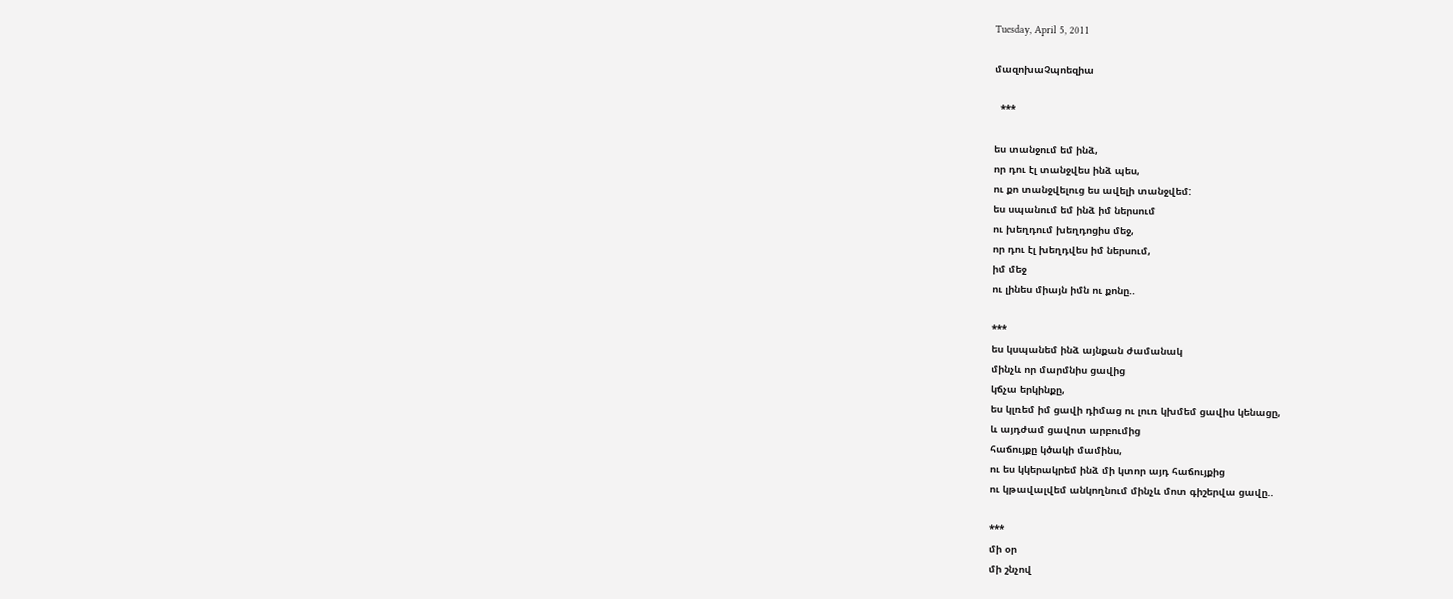Tuesday, April 5, 2011

մազոխաՉպոեզիա

  ***

ես տանջում եմ ինձ,
որ դու էլ տանջվես ինձ պես,
ու քո տանջվելուց ես ավելի տանջվեմ:
ես սպանում եմ ինձ իմ ներսում
ու խեղդում խեղդոցիս մեջ,
որ դու էլ խեղդվես իմ ներսում,
իմ մեջ
ու լինես միայն իմն ու քոնը..

***
ես կսպանեմ ինձ այնքան ժամանակ
մինչև որ մարմնիս ցավից
կճչա երկինքը,
ես կլռեմ իմ ցավի դիմաց ու լուռ կխմեմ ցավիս կենացը,
և այդժամ ցավոտ արբումից
հաճույքը կծակի մամինս,
ու ես կկերակրեմ ինձ մի կտոր այդ հաճույքից
ու կթավալվեմ անկողնում մինչև մոտ գիշերվա ցավը..

***
մի օր
մի շնչով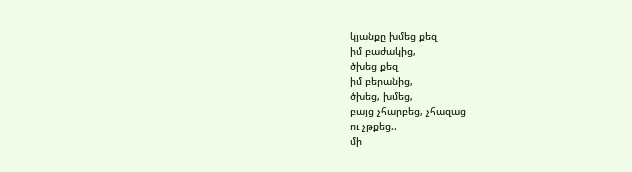կյանքը խմեց քեզ
իմ բաժակից,
ծխեց քեզ
իմ բերանից,
ծխեց, խմեց,
բայց չհարբեց, չհազաց
ու չթքեց..
մի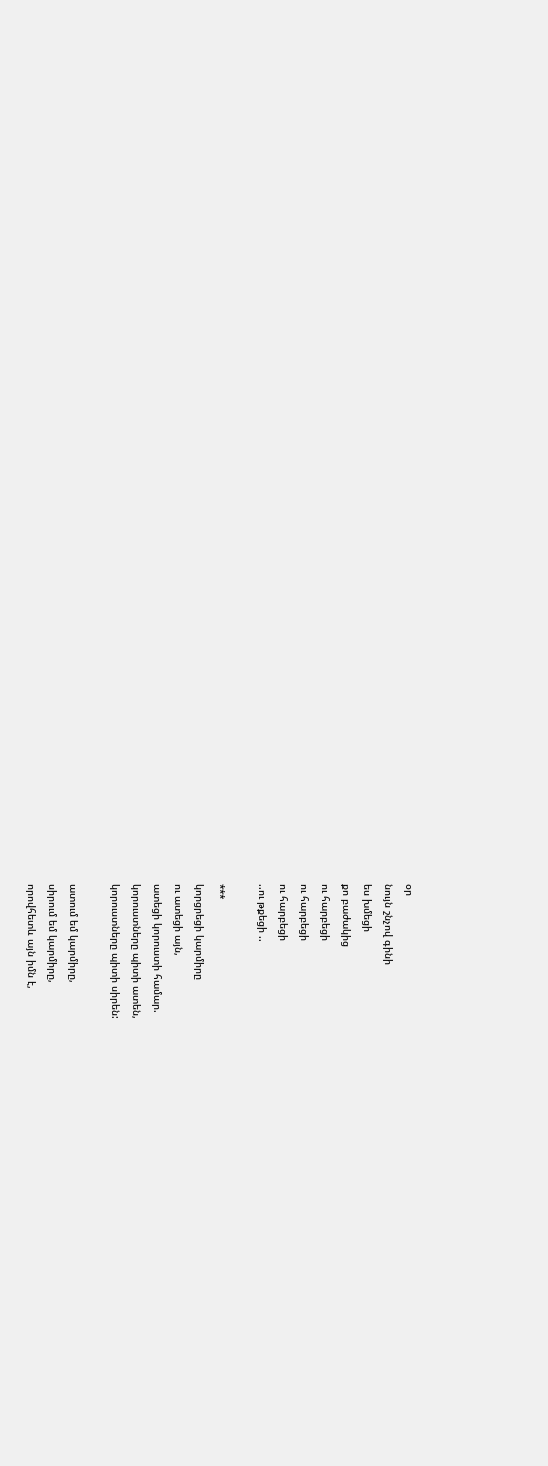օր
նույն շնչով գինի
ես խմեցի
քո բաժակից
ու հարբեցի
ու հարբեցի
ու հարբեցի
..ու թքեցի ..

***
կորցրեցի կարմիրը
ու ատեցի այն,
ատեցի կորուստի համար.
կորուստները պիտի ատեն,
կորուստները պիտի սիրեն:

ատում եմ կարմիրը,
սիրում եմ կարմիրը,
որովհետև այն իմն է,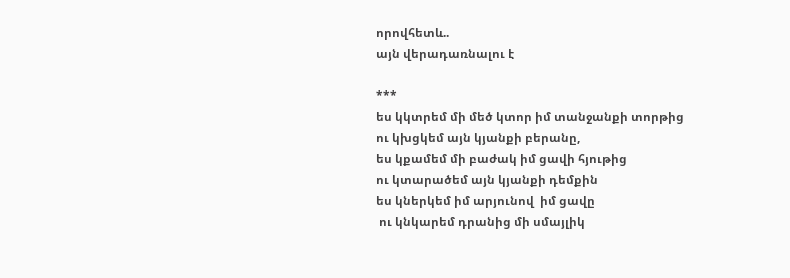որովհետև..
այն վերադառնալու է

***
ես կկտրեմ մի մեծ կտոր իմ տանջանքի տորթից
ու կխցկեմ այն կյանքի բերանը,
ես կքամեմ մի բաժակ իմ ցավի հյութից
ու կտարածեմ այն կյանքի դեմքին
ես կներկեմ իմ արյունով  իմ ցավը
 ու կնկարեմ դրանից մի սմայլիկ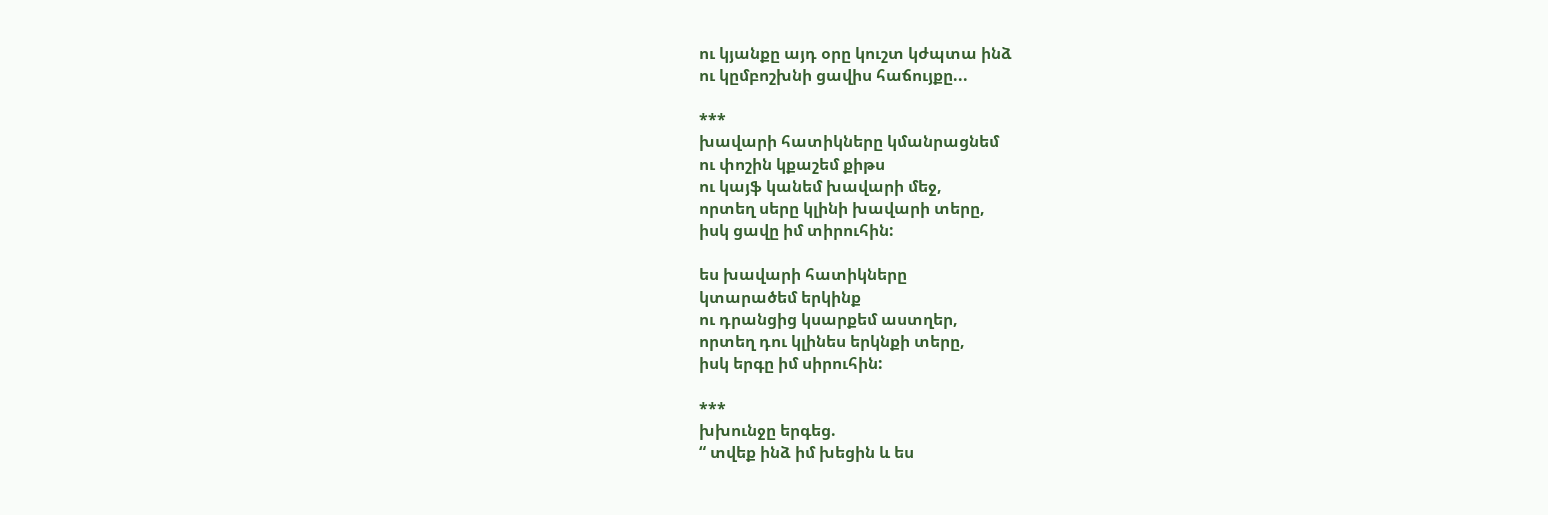ու կյանքը այդ օրը կուշտ կժպտա ինձ
ու կըմբոշխնի ցավիս հաճույքը...

***
խավարի հատիկները կմանրացնեմ
ու փոշին կքաշեմ քիթս
ու կայֆ կանեմ խավարի մեջ,
որտեղ սերը կլինի խավարի տերը,
իսկ ցավը իմ տիրուհին:

ես խավարի հատիկները
կտարածեմ երկինք
ու դրանցից կսարքեմ աստղեր,
որտեղ դու կլինես երկնքի տերը,
իսկ երգը իմ սիրուհին:

***
խխունջը երգեց.
“ տվեք ինձ իմ խեցին և ես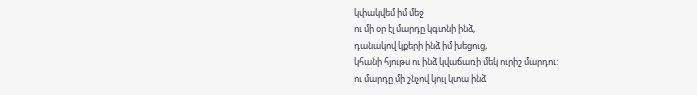կփակվեմ իմ մեջ
ու մի օր էլ մարդը կգտնի ինձ,
դանակով կքերի ինձ իմ խեցուց,
կհանի հյութս ու ինձ կվաճառի մեկ ուրիշ մարդու:
ու մարդը մի շնչով կուլ կտա ինձ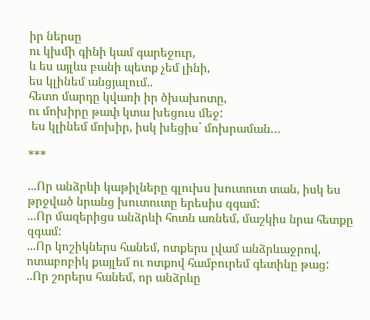իր ներսը
ու կխմի գինի կամ գարեջուր,
և ես այլևս բանի պետք չեմ լինի,
ես կլինեմ անցյալում..
հետո մարդը կվառի իր ծխախոտը,
ու մոխիրը թափ կտա խեցուս մեջ:
 ես կլինեմ մոխիր, իսկ խեցիս` մոխրաման…

***

...Որ անձրևի կաթիլները գլուխս խուտուտ տան, իսկ ես թրջված նրանց խուտուտը երեսիս զգամ:
...Որ մազերիցս անձրևի հոտն առնեմ, մաշկիս նրա հետքը զգամ:
...Որ կոշիկներս հանեմ, ոտքերս լվամ անձրևաջրով, ոտաբոբիկ քայլեմ ու ոտքով համբուրեմ գետինը թաց:
..Որ շորերս հանեմ, որ անձրևը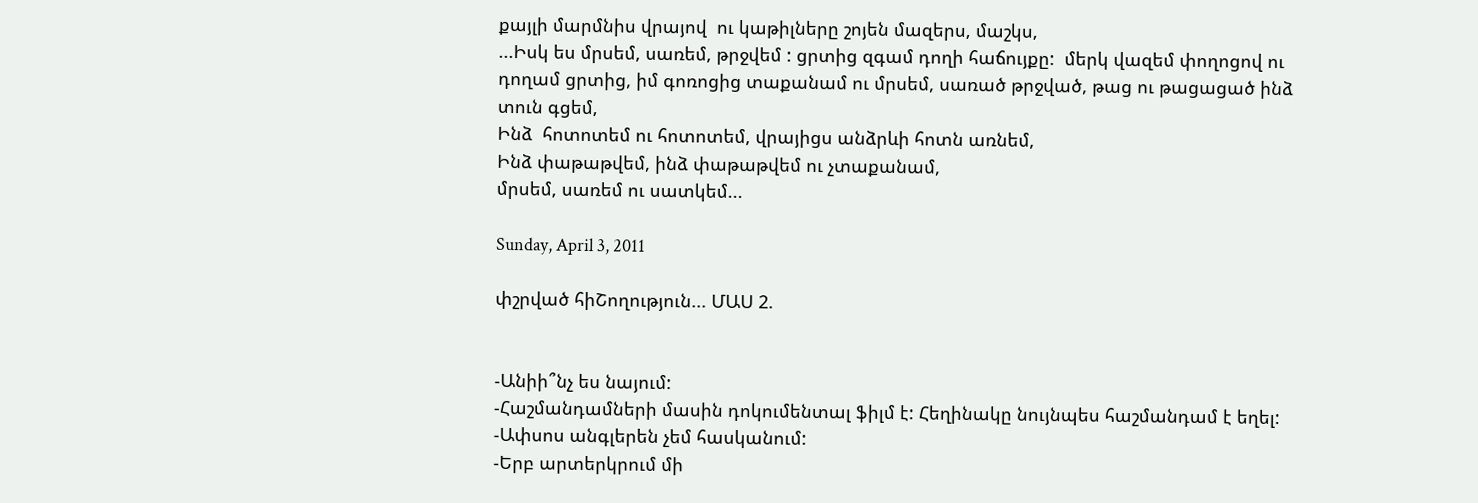քայլի մարմնիս վրայով  ու կաթիլները շոյեն մազերս, մաշկս,
...Իսկ ես մրսեմ, սառեմ, թրջվեմ : ցրտից զգամ դողի հաճույքը:  մերկ վազեմ փողոցով ու դողամ ցրտից, իմ գոռոցից տաքանամ ու մրսեմ, սառած թրջված, թաց ու թացացած ինձ տուն գցեմ,
Ինձ  հոտոտեմ ու հոտոտեմ, վրայիցս անձրևի հոտն առնեմ,
Ինձ փաթաթվեմ, ինձ փաթաթվեմ ու չտաքանամ,
մրսեմ, սառեմ ու սատկեմ...

Sunday, April 3, 2011

փշրված հիՇողություն... ՄԱՍ 2.


-Անիի՞նչ ես նայում:
-Հաշմանդամների մասին դոկումենտալ ֆիլմ է: Հեղինակը նույնպես հաշմանդամ է եղել:
-Ափսոս անգլերեն չեմ հասկանում:
-Երբ արտերկրում մի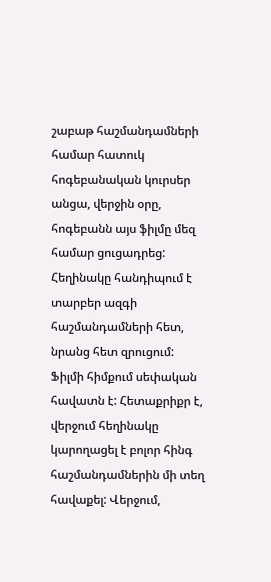շաբաթ հաշմանդամների համար հատուկ հոգեբանական կուրսեր անցա, վերջին օրը, հոգեբանն այս ֆիլմը մեզ համար ցուցադրեց: Հեղինակը հանդիպում է տարբեր ազգի հաշմանդամների հետ, նրանց հետ զրուցում:
Ֆիլմի հիմքում սեփական հավատն է: Հետաքրիքր է, վերջում հեղինակը կարողացել է բոլոր հինգ հաշմանդամներին մի տեղ հավաքել: Վերջում,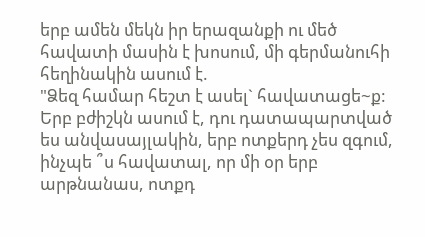երբ ամեն մեկն իր երազանքի ու մեծ հավատի մասին է խոսում, մի գերմանուհի հեղինակին ասում է.
"Ձեզ համար հեշտ է ասել` հավատացե~ք: Երբ բժիշկն ասում է, դու դատապարտված ես անվասայլակին, երբ ոտքերդ չես զգում, ինչպե ՞ս հավատալ, որ մի օր երբ արթնանաս, ոտքդ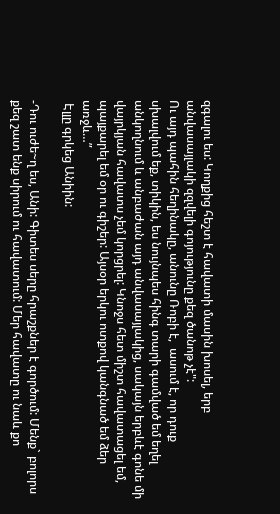զգալու ես: Կողքից հեշտ է հավատի մասին խոսել, երբ անվասայլակի զզվելի գոյությունը քեզ ծանոթ չէ":
Ու այդ պահին հեղինակը, անունը Ռոբի է,  ասում է, որ դուք սխալվում եք, տիկին, ես նույնպես հինգ տարի գամված եմ եղել անկողնում և անբաժան այդ անվասայլակից, սակայն երբևէ գոնե մի վայրկյան հավատս չեմ կորցրել: Կնոջս հետ միշտ հավատացել եմ, պայքարել եմ օր ու գիշեր: Այսօր երկու ոտքով կանգնած եմ ձեր առջև…”
 Էլլը գրկեց Անիին:

-Դու ուժե~ղ ես, Անի: Գիտես սերը հրաշքներ է գործում: Մենք` բոլորս քեզ շատ ենք սիրում ու հավատում: Մեր հավատը ու նաև քո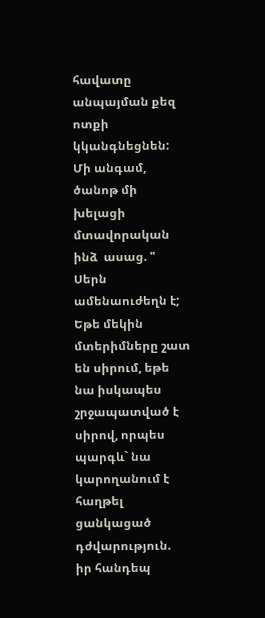հավատը անպայման քեզ ոտքի կկանգնեցնեն: Մի անգամ, ծանոթ մի խելացի մտավորական ինձ  ասաց. " Սերն ամենաուժեղն է; Եթե մեկին մտերիմները շատ են սիրում, եթե նա իսկապես շրջապատված է սիրով, որպես պարգև` նա կարողանում է հաղթել ցանկացած դժվարություն.  իր հանդեպ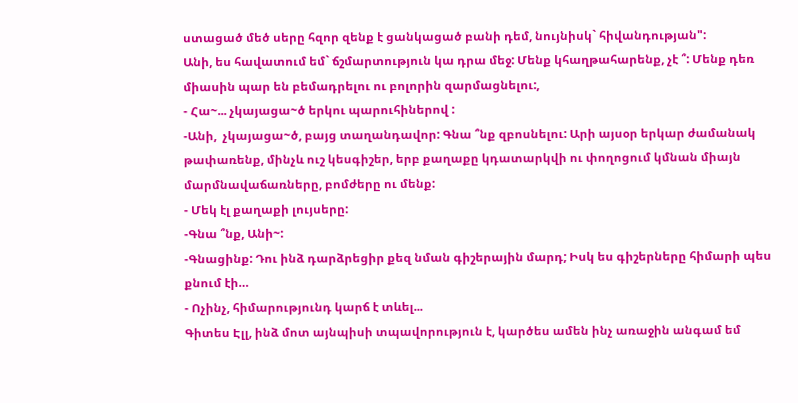ստացած մեծ սերը հզոր զենք է ցանկացած բանի դեմ, նույնիսկ` հիվանդության":
Անի, ես հավատում եմ` ճշմարտություն կա դրա մեջ: Մենք կհաղթահարենք, չէ ՞: Մենք դեռ միասին պար են բեմադրելու ու բոլորին զարմացնելու:,
- Հա~... չկայացա~ծ երկու պարուհիներով :
-Անի,  չկայացա~ծ, բայց տաղանդավոր: Գնա ՞նք զբոսնելու: Արի այսօր երկար ժամանակ թափառենք, մինչև ուշ կեսգիշեր, երբ քաղաքը կդատարկվի ու փողոցում կմնան միայն մարմնավաճառները, բոմժերը ու մենք:
- Մեկ էլ քաղաքի լույսերը:
-Գնա ՞նք, Անի~:
-Գնացինք: Դու ինձ դարձրեցիր քեզ նման գիշերային մարդ; Իսկ ես գիշերները հիմարի պես քնում էի…
- Ոչինչ, հիմարությունդ կարճ է տևել...
Գիտես Էլլ, ինձ մոտ այնպիսի տպավորություն է, կարծես ամեն ինչ առաջին անգամ եմ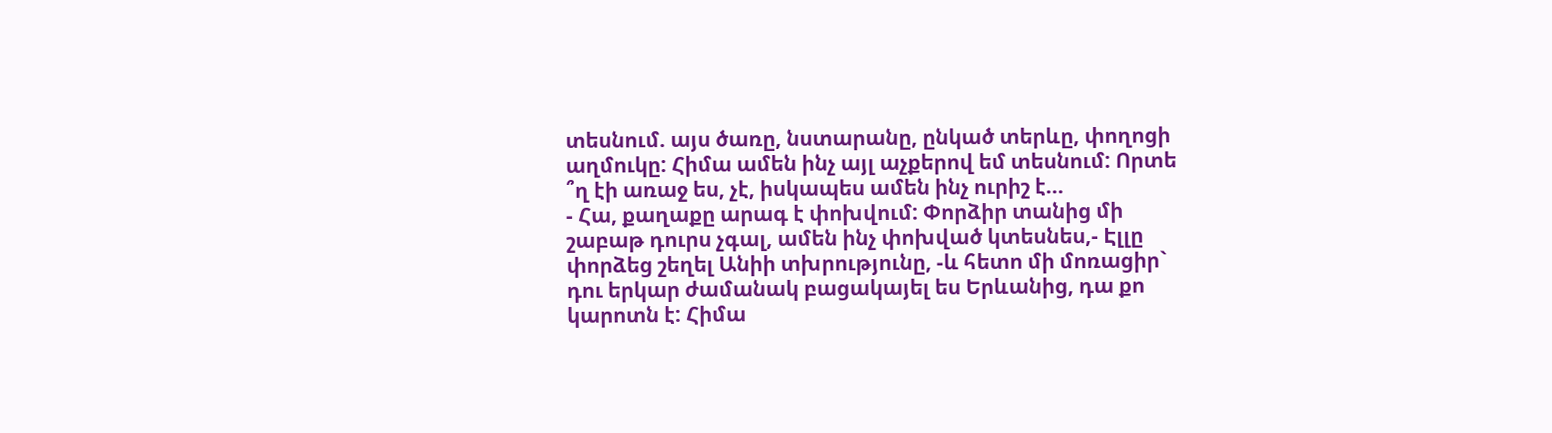տեսնում. այս ծառը, նստարանը, ընկած տերևը, փողոցի աղմուկը: Հիմա ամեն ինչ այլ աչքերով եմ տեսնում: Որտե ՞ղ էի առաջ ես, չէ, իսկապես ամեն ինչ ուրիշ է…
- Հա, քաղաքը արագ է փոխվում: Փորձիր տանից մի շաբաթ դուրս չգալ, ամեն ինչ փոխված կտեսնես,- Էլլը փորձեց շեղել Անիի տխրությունը, -և հետո մի մոռացիր` դու երկար ժամանակ բացակայել ես Երևանից, դա քո կարոտն է: Հիմա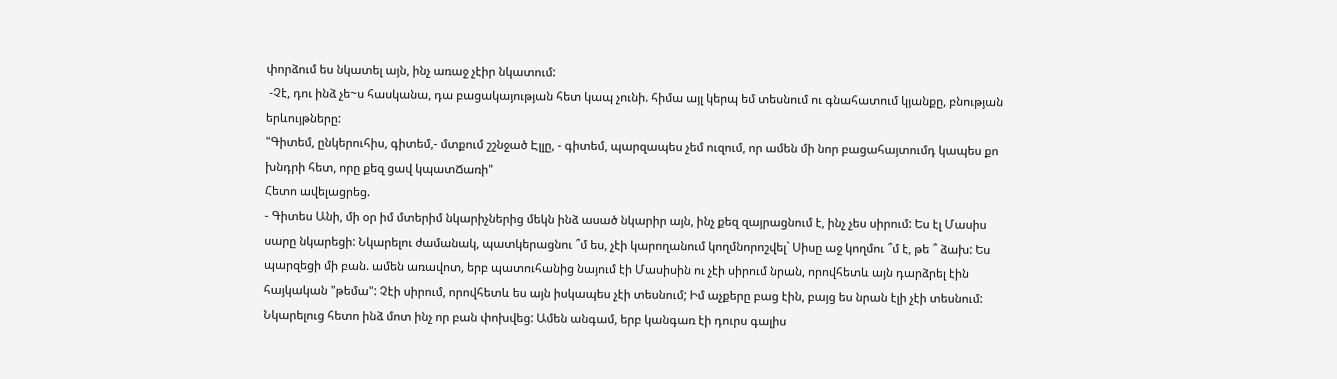փորձում ես նկատել այն, ինչ առաջ չէիր նկատում:
 -Չէ, դու ինձ չե~ս հասկանա, դա բացակայության հետ կապ չունի. հիմա այլ կերպ եմ տեսնում ու գնահատում կյանքը, բնության երևույթները:
"Գիտեմ, ընկերուհիս, գիտեմ,- մտքում շշնջած Էլլը, - գիտեմ, պարզապես չեմ ուզում, որ ամեն մի նոր բացահայտումդ կապես քո խնդրի հետ, որը քեզ ցավ կպատՃառի"
Հետո ավելացրեց.
- Գիտես Անի, մի օր իմ մտերիմ նկարիչներից մեկն ինձ ասած նկարիր այն, ինչ քեզ զայրացնում է, ինչ չես սիրում: Ես էլ Մասիս սարը նկարեցի: Նկարելու ժամանակ, պատկերացնու ՞մ ես, չէի կարողանում կողմնորոշվել` Սիսը աջ կողմու ՞մ է, թե ՞ ձախ: Ես պարզեցի մի բան. ամեն առավոտ, երբ պատուհանից նայում էի Մասիսին ու չէի սիրում նրան, որովհետև այն դարձրել էին հայկական "թեմա": Չէի սիրում, որովհետև ես այն իսկապես չէի տեսնում; Իմ աչքերը բաց էին, բայց ես նրան էլի չէի տեսնում: Նկարելուց հետո ինձ մոտ ինչ որ բան փոխվեց: Ամեն անգամ, երբ կանգառ էի դուրս գալիս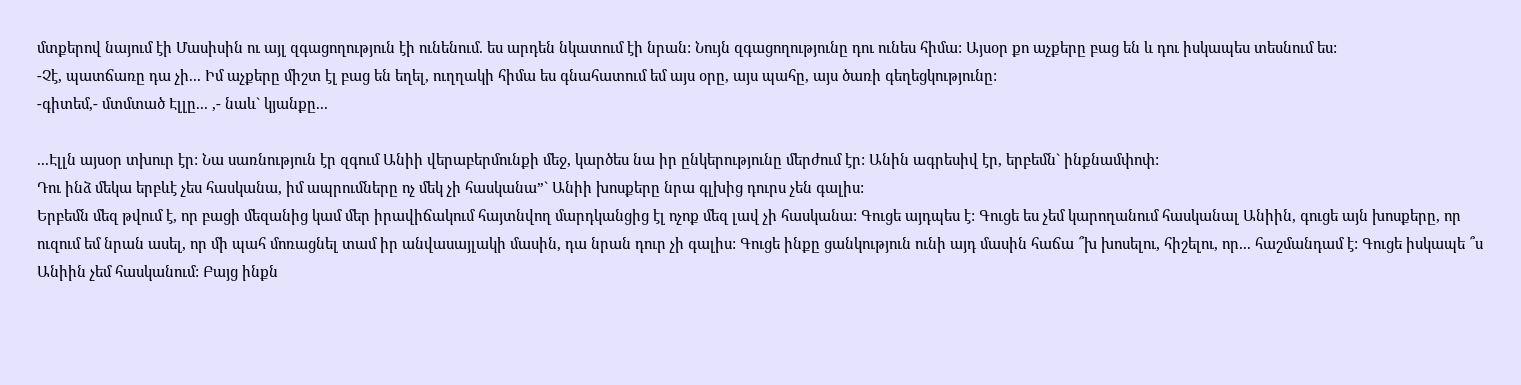մտքերով նայում էի Մասիսին ու այլ զգացողություն էի ունենում. ես արդեն նկատում էի նրան: Նույն զգացողությունը դու ունես հիմա: Այսօր քո աչքերը բաց են և դու իսկապես տեսնում ես:
-Չէ, պատճառը դա չի... Իմ աչքերը միշտ էլ բաց են եղել, ուղղակի հիմա ես գնահատում եմ այս օրը, այս պահը, այս ծառի գեղեցկությունը:
-գիտեմ,- մտմտած Էլլը... ,- նաև` կյանքը...

...Էլլն այսօր տխուր էր: Նա սառնություն էր զգում Անիի վերաբերմունքի մեջ, կարծես նա իր ընկերությունը մերժում էր: Անին ագրեսիվ էր, երբեմն` ինքնամփոփ:
Դու ինձ մեկա երբևէ չես հասկանա, իմ ապրումները ոչ մեկ չի հասկանա”` Անիի խոսքերը նրա գլխից դուրս չեն գալիս:
Երբեմն մեզ թվում է, որ բացի մեզանից կամ մեր իրավիճակում հայտնվող մարդկանցից էլ ոչոք մեզ լավ չի հասկանա: Գուցե այդպես է: Գուցե ես չեմ կարողանում հասկանալ Անիին, գուցե այն խոսքերը, որ ուզում եմ նրան ասել, որ մի պահ մոռացնել տամ իր անվասայլակի մասին, դա նրան դուր չի գալիս: Գուցե ինքը ցանկություն ունի այդ մասին հաճա ՞խ խոսելու, հիշելու, որ... հաշմանդամ է: Գուցե իսկապե ՞ս Անիին չեմ հասկանում: Բայց ինքն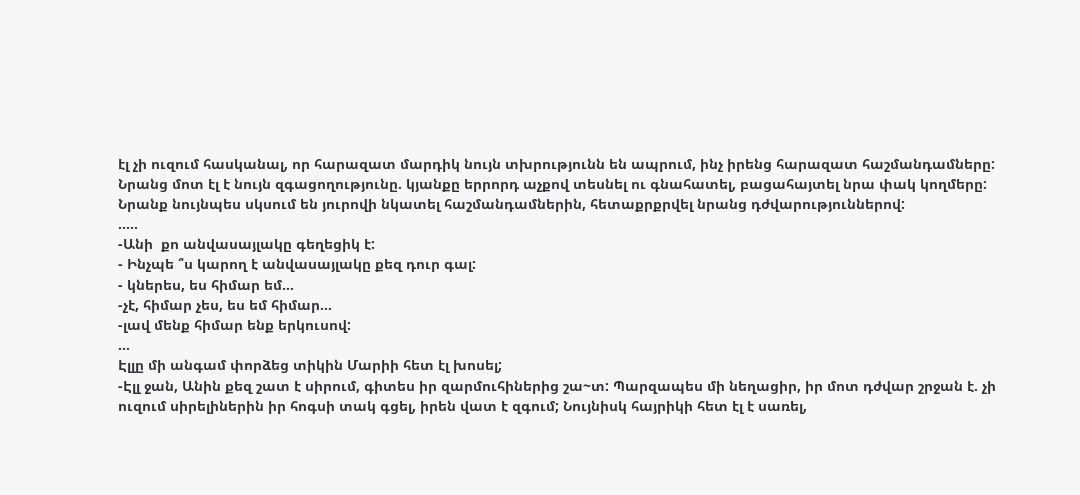էլ չի ուզում հասկանալ, որ հարազատ մարդիկ նույն տխրությունն են ապրում, ինչ իրենց հարազատ հաշմանդամները: Նրանց մոտ էլ է նույն զգացողությունը. կյանքը երրորդ աչքով տեսնել ու գնահատել, բացահայտել նրա փակ կողմերը: Նրանք նույնպես սկսում են յուրովի նկատել հաշմանդամներին, հետաքրքրվել նրանց դժվարություններով:
.....
-Անի  քո անվասայլակը գեղեցիկ է:
- Ինչպե ՞ս կարող է անվասայլակը քեզ դուր գալ:
- կներես, ես հիմար եմ…
-չէ, հիմար չես, ես եմ հիմար…
-լավ մենք հիմար ենք երկուսով:
...
Էլլը մի անգամ փորձեց տիկին Մարիի հետ էլ խոսել;
-Էլլ ջան, Անին քեզ շատ է սիրում, գիտես իր զարմուհիներից շա~տ: Պարզապես մի նեղացիր, իր մոտ դժվար շրջան է. չի ուզում սիրելիներին իր հոգսի տակ գցել, իրեն վատ է զգում; Նույնիսկ հայրիկի հետ էլ է սառել,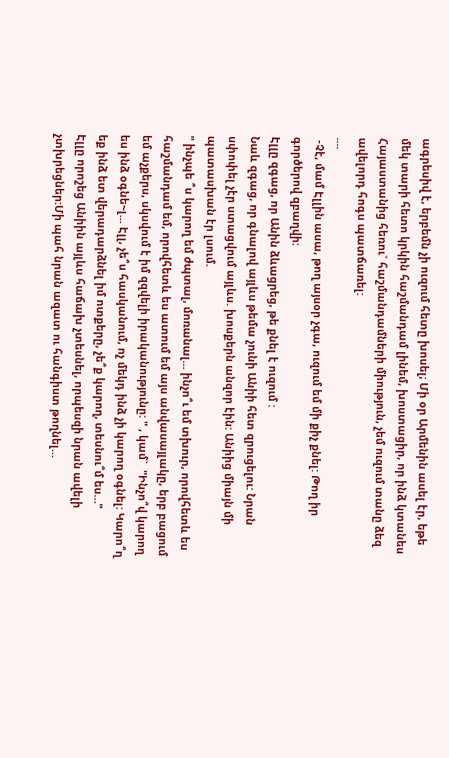ագրեսիվ է, երբեմն չի ուզում հետը խոսել; Մի օր Արմենին ասել էր, եթե մեկ տարի հետո կրկին հաշմանդամ լինեմ, խոստացիր, որ ինձ կտանես Հայաստանից հեռու` հաշմանդամների միություն, չեմ ուզում տանը ձեզ ավելորդ հոգս պատճառել:
....
 -Չէ, մամ Էլլին ասա, թող այսօր չգա, ուզում եմ մի քիչ քնել: Թող իր գործերով զբաղվի:
Էլլը զգաց, որ Անին ձևացրեց, թե քնել է ուզում :
Նաև զգաց, որ գնալով այլևս թեմա չունի Անիի հետ զրուցելու: Նրան սփոփել չէր ստացվում այլևս. խոսքերն անզոր էին: Անիից միայն մի պատասխան էր լսում.
" ինչպե ՞ս կարող եմ ժպտալ, մոռանալ... ինչո՞ւ եմ տխուր, որովհետև ես հաշմանդամ եմ, որովհետև ես ատում եմ այս անվասայլակը, երբ բացում եմ աչքերս, սկսվում է իմ զզվելի իրականությունը: " , կամ`  "Ինչո՞վ կարող ես ինձ օգնե~լ... Էլլ, չե՞ս հասկանում, ոչ մեկդ ինձ չի կարող օգնել: Կարո՞ղ եք ինձ ետ վերադարձնել իմ ոտքերը, չե՞ք կարող, տեսնու՞մ ես…"
Էլլը որոշեց Անիին այլևս հաճախ չտեսնել, որպեսզի նրան ավելի չտխրեցներ:Մի պահ նրան ազատ ու հանգիստ թողնել...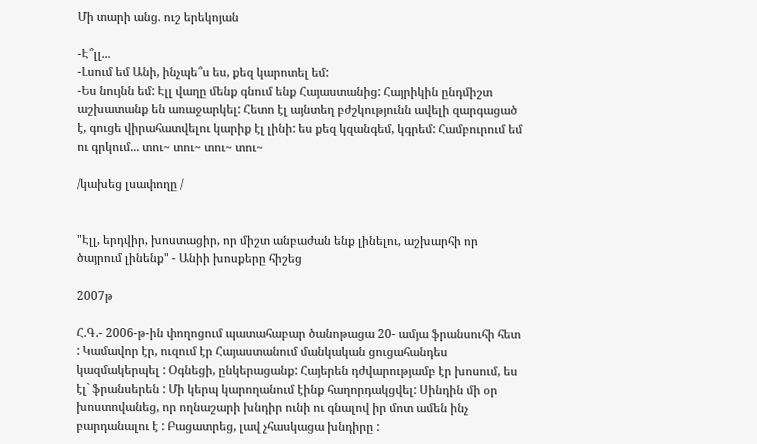Մի տարի անց. ուշ երեկոյան

-Է՞լլ...
-Լսում եմ Անի, ինչպե՞ս ես, քեզ կարոտել եմ:
-Ես նույնն եմ: Էլլ վաղը մենք գնում ենք Հայաստանից: Հայրիկին ընդմիշտ աշխատանք են առաջարկել: Հետո էլ այնտեղ բժշկությունն ավելի զարգացած է, գուցե վիրահատվելու կարիք էլ լինի: ես քեզ կզանգեմ, կգրեմ: Համբուրում եմ ու գրկում... տու~ տու~ տու~ տու~

/կախեց լսափողը /


"Էլլ, երդվիր, խոստացիր, որ միշտ անբաժան ենք լինելու, աշխարհի որ ծայրում լինենք" - Անիի խոսքերը հիշեց

2007թ

Հ.Գ.- 2006-թ-ին փողոցում պատահաբար ծանոթացա 20- ամյա ֆրանսուհի հետ : Կամավոր էր, ուզում էր Հայաստանում մանկական ցուցահանդես կազմակերպել : Օգնեցի, ընկերացանք: Հայերեն դժվարությամբ էր խոսում, ես էլ` ֆրանսերեն : Մի կերպ կարողանում էինք հաղորդակցվել: Սինդին մի օր խոստովանեց, որ ողնաշարի խնդիր ունի ու գնալով իր մոտ ամեն ինչ բարդանալու է : Բացատրեց, լավ չհասկացա խնդիրը :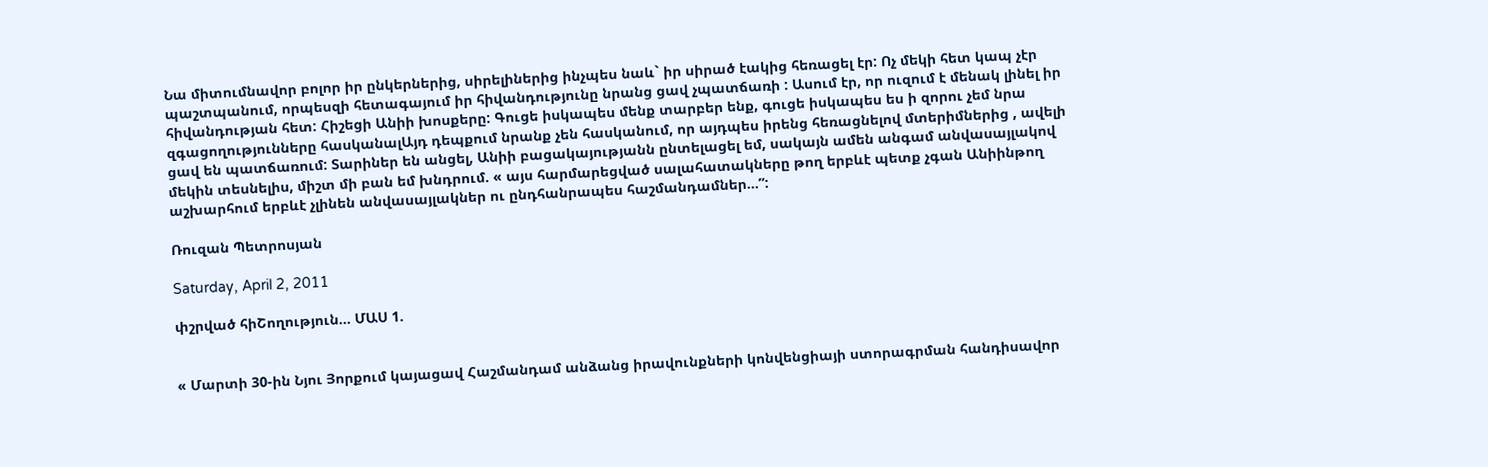Նա միտումնավոր բոլոր իր ընկերներից, սիրելիներից ինչպես նաև` իր սիրած էակից հեռացել էր: Ոչ մեկի հետ կապ չէր պաշտպանում, որպեսզի հետագայում իր հիվանդությունը նրանց ցավ չպատճառի : Ասում էր, որ ուզում է մենակ լինել իր հիվանդության հետ: Հիշեցի Անիի խոսքերը: Գուցե իսկապես մենք տարբեր ենք, գուցե իսկապես ես ի զորու չեմ նրա զգացողությունները հասկանալԱյդ դեպքում նրանք չեն հասկանում, որ այդպես իրենց հեռացնելով մտերիմներից , ավելի ցավ են պատճառում: Տարիներ են անցել, Անիի բացակայությանն ընտելացել եմ, սակայն ամեն անգամ անվասայլակով մեկին տեսնելիս, միշտ մի բան եմ խնդրում. « այս հարմարեցված սալահատակները թող երբևէ պետք չգան Անիինթող աշխարհում երբևէ չլինեն անվասայլակներ ու ընդհանրապես հաշմանդամներ...”:

Ռուզան Պետրոսյան

Saturday, April 2, 2011

փշրված հիՇողություն... ՄԱՍ 1.


« Մարտի 30-ին Նյու Յորքում կայացավ Հաշմանդամ անձանց իրավունքների կոնվենցիայի ստորագրման հանդիսավոր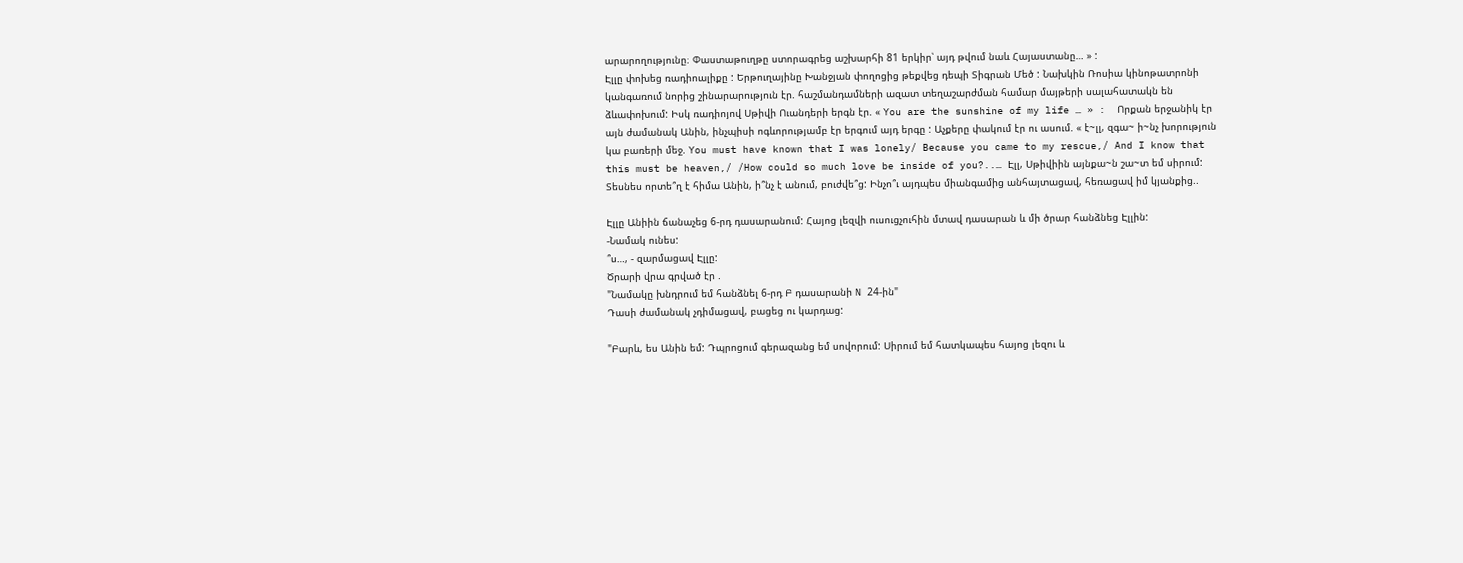արարողությունը։ Փաստաթուղթը ստորագրեց աշխարհի 81 երկիր՝ այդ թվում նաև Հայաստանը… » :
Էլլը փոխեց ռադիոալիքը : Երթուղայինը Խանջյան փողոցից թեքվեց դեպի Տիգրան Մեծ : Նախկին Ռոսիա կինոթատրոնի կանգառում նորից շինարարություն էր. հաշմանդամների ազատ տեղաշարժման համար մայթերի սալահատակն են ձևափոխում: Իսկ ռադիոյով Սթիվի Ուանդերի երգն էր. « You are the sunshine of my life … » :  Որքան երջանիկ էր այն ժամանակ Անին, ինչպիսի ոգևորությամբ էր երգում այդ երգը : Աչքերը փակում էր ու ասում. « է~լլ, զգա~ ի~նչ խորություն կա բառերի մեջ. You must have known that I was lonely/ Because you came to my rescue,/ And I know that this must be heaven,/ /How could so much love be inside of you?..… Էլլ, Սթիվիին այնքա~ն շա~տ եմ սիրում:
Տեսնես որտե՞ղ է հիմա Անին, ի՞նչ է անում, բուժվե՞ց: Ինչո՞ւ այդպես միանգամից անհայտացավ, հեռացավ իմ կյանքից..

Էլլը Անիին ճանաչեց 6-րդ դասարանում: Հայոց լեզվի ուսուցչուհին մտավ դասարան և մի ծրար հանձնեց Էլլին:
-Նամակ ունես:
՞ս…, - զարմացավ Էլլը:
Ծրարի վրա գրված էր .
"Նամակը խնդրում եմ հանձնել 6-րդ Բ դասարանի N 24-ին"
Դասի ժամանակ չդիմացավ, բացեց ու կարդաց:

"Բարև, ես Անին եմ: Դպրոցում գերազանց եմ սովորում: Սիրում եմ հատկապես հայոց լեզու և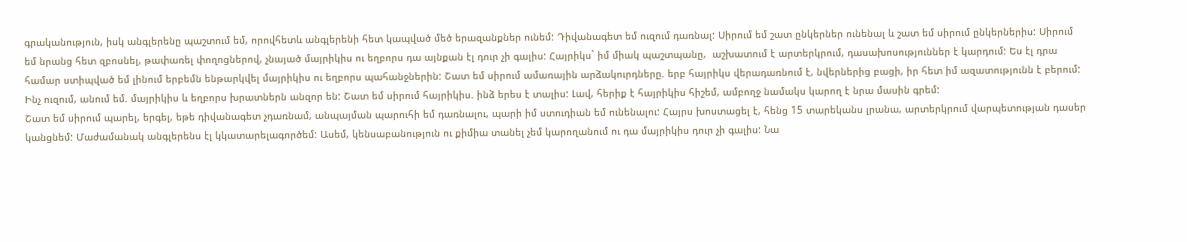գրականություն, իսկ անգլերենը պաշտում եմ, որովհետև անգլերենի հետ կապված մեծ երազանքներ ունեմ: Դիվանագետ եմ ուզում դառնալ: Սիրում եմ շատ ընկերներ ունենալ և շատ եմ սիրում ընկերներիս: Սիրում եմ նրանց հետ զբոսնել, թափառել փողոցներով, չնայած մայրիկիս ու եղբորս դա այնքան էլ դուր չի գալիս: Հայրիկս` իմ միակ պաշտպանը,  աշխատում է արտերկրում, դասախոսություններ է կարդում: Ես էլ դրա համար ստիպված եմ լինում երբեմն ենթարկվել մայրիկիս ու եղբորս պահանջներին: Շատ եմ սիրում ամառային արձակուրդները. երբ հայրիկս վերադառնում է, նվերներից բացի, իր հետ իմ ազատությունն է բերում: Ինչ ուզում, անում եմ. մայրիկիս և եղբորս խրատներն անզոր են: Շատ եմ սիրում հայրիկիս. ինձ երես է տալիս: Լավ, հերիք է հայրիկիս հիշեմ, ամբողջ նամակս կարող է նրա մասին գրեմ:
Շատ եմ սիրում պարել, երգել, եթե դիվանագետ չդառնամ, անպայման պարուհի եմ դառնալու, պարի իմ ստուդիան եմ ունենալու: Հայրս խոստացել է, հենց 15 տարեկանս լրանա, արտերկրում վարպետության դասեր կանցնեմ: Մաժամանակ անգլերենս էլ կկատարելագործեմ: Ասեմ, կենսաբանություն ու քիմիա տանել չեմ կարողանում ու դա մայրիկիս դուր չի գալիս: Նա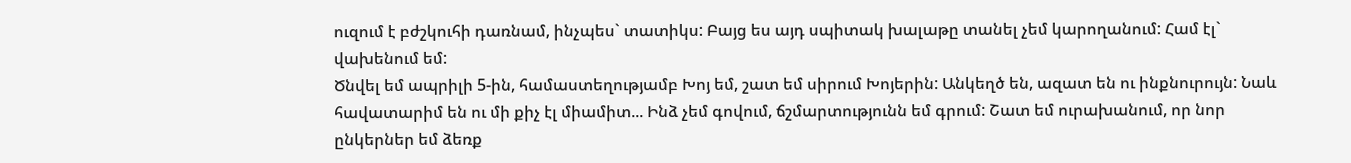ուզում է բժշկուհի դառնամ, ինչպես` տատիկս: Բայց ես այդ սպիտակ խալաթը տանել չեմ կարողանում: Համ էլ` վախենում եմ:
Ծնվել եմ ապրիլի 5-ին, համաստեղությամբ Խոյ եմ, շատ եմ սիրում Խոյերին: Անկեղծ են, ազատ են ու ինքնուրույն: Նաև հավատարիմ են ու մի քիչ էլ միամիտ... Ինձ չեմ գովում, ճշմարտությունն եմ գրում: Շատ եմ ուրախանում, որ նոր ընկերներ եմ ձեռք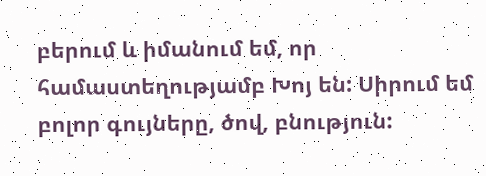բերում և իմանում եմ, որ համաստեղությամբ Խոյ են: Սիրում եմ բոլոր գույները, ծով, բնություն: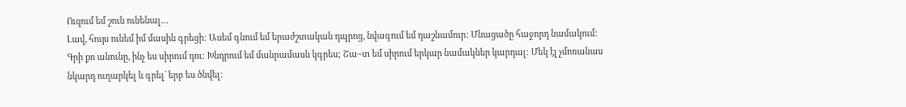Ուզում եմ շուն ունենալ…
Լավ, հույս ունեմ իմ մասին գրեցի: Ասեմ գնում եմ երաժշտական դպրոց, նվագում եմ դաշնամուր: Մնացածը հաջորդ նամակում:
Գրի քո անունը, ինչ ես սիրում դու: Խնդրում եմ մանրամասն կգրես; Շա~տ եմ սիրում երկար նամակներ կարդալ: Մեկ էլ չմոռանաս նկարդ ուղարկել և գրել` երբ ես ծնվել: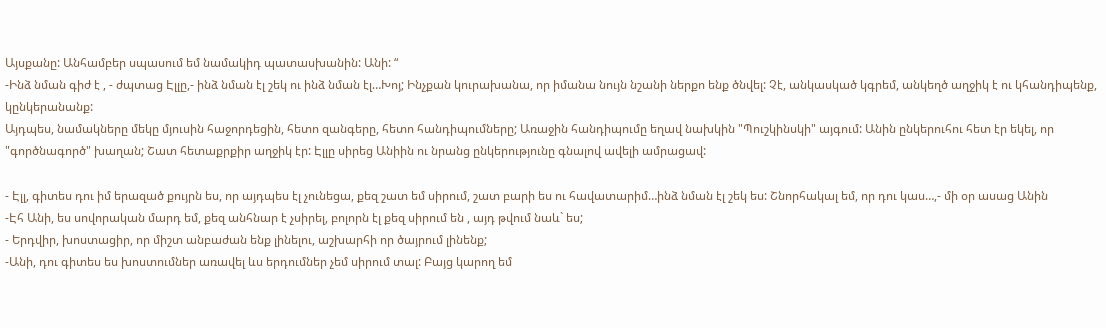Այսքանը: Անհամբեր սպասում եմ նամակիդ պատասխանին: Անի: “
-Ինձ նման գիժ է , - ժպտաց Էլլը,- ինձ նման էլ շեկ ու ինձ նման էլ…Խոյ; Ինչքան կուրախանա, որ իմանա նույն նշանի ներքո ենք ծնվել: Չէ, անկասկած կգրեմ, անկեղծ աղջիկ է ու կհանդիպենք, կընկերանանք:
Այդպես, նամակները մեկը մյուսին հաջորդեցին, հետո զանգերը, հետո հանդիպումները; Առաջին հանդիպումը եղավ նախկին "Պուշկինսկի" այգում: Անին ընկերուհու հետ էր եկել, որ "գործնագործ" խաղան; Շատ հետաքրքիր աղջիկ էր: Էլլը սիրեց Անիին ու նրանց ընկերությունը գնալով ավելի ամրացավ:

- Էլլ, գիտես դու իմ երազած քույրն ես, որ այդպես էլ չունեցա, քեզ շատ եմ սիրում, շատ բարի ես ու հավատարիմ…ինձ նման էլ շեկ ես: Շնորհակալ եմ, որ դու կաս…,- մի օր ասաց Անին
-Էհ Անի, ես սովորական մարդ եմ, քեզ անհնար է չսիրել, բոլորն էլ քեզ սիրում են , այդ թվում նաև` ես;
- Երդվիր, խոստացիր, որ միշտ անբաժան ենք լինելու, աշխարհի որ ծայրում լինենք;
-Անի, դու գիտես ես խոստումներ առավել ևս երդումներ չեմ սիրում տալ: Բայց կարող եմ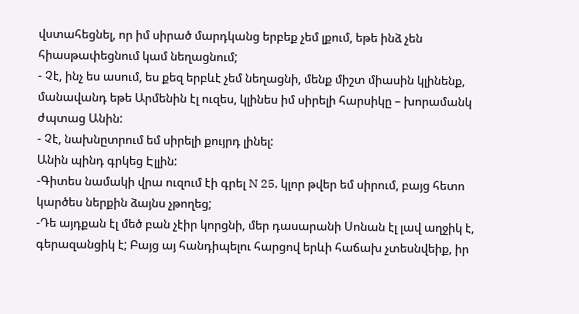վստահեցնել, որ իմ սիրած մարդկանց երբեք չեմ լքում, եթե ինձ չեն հիասթափեցնում կամ նեղացնում;
- Չէ, ինչ ես ասում, ես քեզ երբևէ չեմ նեղացնի, մենք միշտ միասին կլինենք, մանավանդ եթե Արմենին էլ ուզես, կլինես իմ սիրելի հարսիկը – խորամանկ ժպտաց Անին:
- Չէ, նախնըտրում եմ սիրելի քույրդ լինել:
Անին պինդ գրկեց Էլլին:
-Գիտես նամակի վրա ուզում էի գրել N 25, կլոր թվեր եմ սիրում, բայց հետո կարծես ներքին ձայնս չթողեց;
-Դե այդքան էլ մեծ բան չէիր կորցնի, մեր դասարանի Սոնան էլ լավ աղջիկ է, գերազանցիկ է; Բայց այ հանդիպելու հարցով երևի հաճախ չտեսնվեիք, իր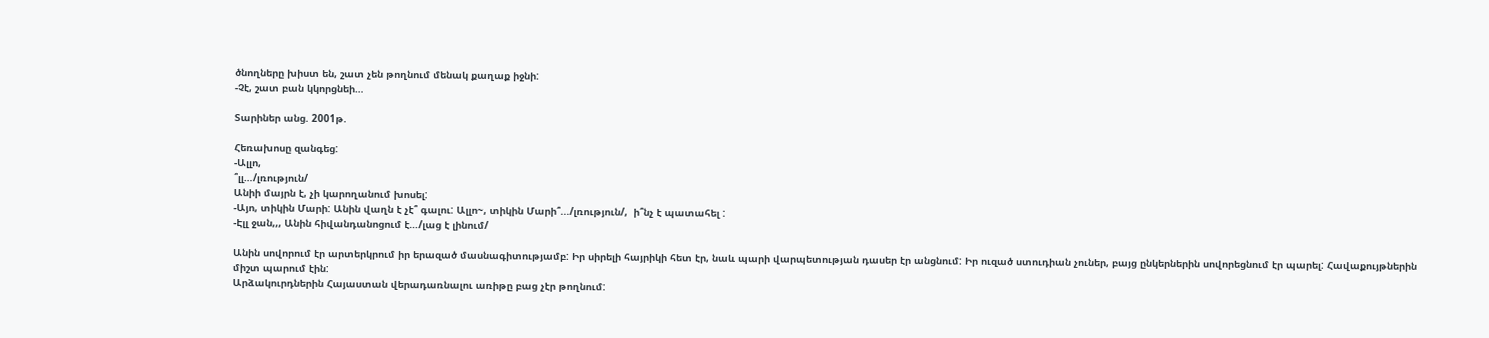ծնողները խիստ են, շատ չեն թողնում մենակ քաղաք իջնի:
-Չէ, շատ բան կկորցնեի…

Տարիներ անց. 2001թ.

Հեռախոսը զանգեց:
-Ալլո,
՞լլ…/լռություն/
Անիի մայրն է, չի կարողանում խոսել:
-Այո, տիկին Մարի: Անին վաղն է չէ՞ գալու: Ալլո~, տիկին Մարի՞.../լռություն/,  ի՞նչ է պատահել :
-Էլլ ջան,,, Անին հիվանդանոցում է…/լաց է լինում/

Անին սովորում էր արտերկրում իր երազած մասնագիտությամբ: Իր սիրելի հայրիկի հետ էր, նաև պարի վարպետության դասեր էր անցնում: Իր ուզած ստուդիան չուներ, բայց ընկերներին սովորեցնում էր պարել: Հավաքույթներին միշտ պարում էին:
Արձակուրդներին Հայաստան վերադառնալու առիթը բաց չէր թողնում: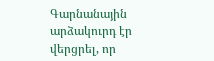Գարնանային արձակուրդ էր վերցրել, որ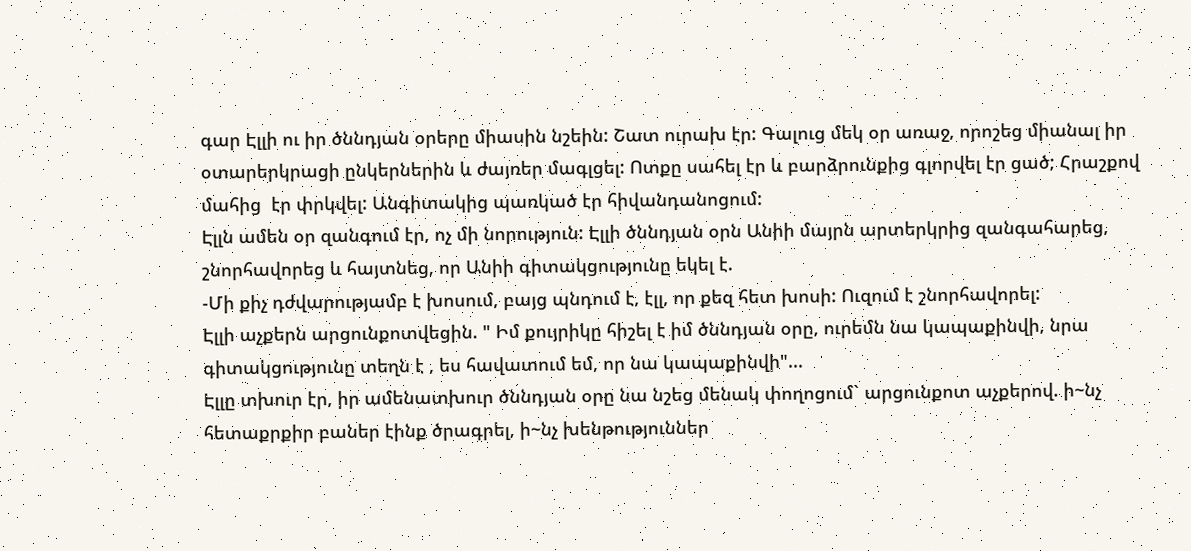գար Էլլի ու իր ծննդյան օրերը միասին նշեին: Շատ ուրախ էր: Գալուց մեկ օր առաջ, որոշեց միանալ իր օտարերկրացի ընկերներին և ժայռեր մագլցել: Ոտքը սահել էր և բարձրունքից գլորվել էր ցած; Հրաշքով մահից  էր փրկվել: Անգիտակից պառկած էր հիվանդանոցում:
Էլլն ամեն օր զանգում էր, ոչ մի նորություն: Էլլի ծննդյան օրն Անիի մայրն արտերկրից զանգահարեց, շնորհավորեց և հայտնեց, որ Անիի գիտակցությունը եկել է.
-Մի քիչ դժվարությամբ է խոսում, բայց պնդում է, էլլ, որ քեզ հետ խոսի: Ուզում է շնորհավորել:
Էլլի աչքերն արցունքոտվեցին. " Իմ քույրիկը հիշել է իմ ծննդյան օրը, ուրեմն նա կապաքինվի, նրա գիտակցությունը տեղն է , ես հավատում եմ, որ նա կապաքինվի"...
Էլլը տխուր էր, իր ամենատխուր ծննդյան օրը նա նշեց մենակ փողոցում` արցունքոտ աչքերով. ի~նչ հետաքրքիր բաներ էինք ծրագրել, ի~նչ խենթություններ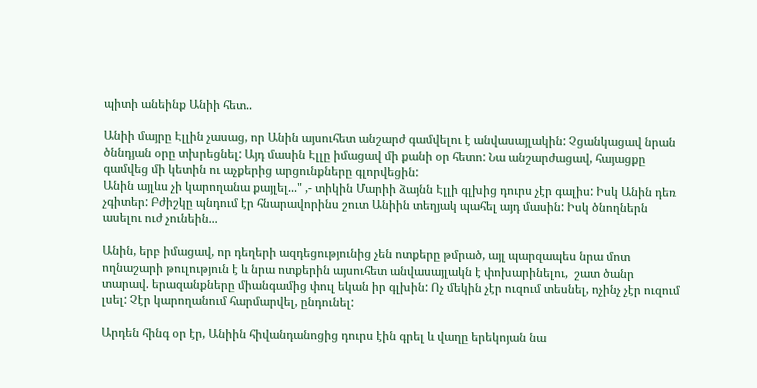պիտի անեինք Անիի հետ..

Անիի մայրը Էլլին չասաց, որ Անին այսուհետ անշարժ գամվելու է անվասայլակին: Չցանկացավ նրան ծննդյան օրը տխրեցնել: Այդ մասին Էլլը իմացավ մի քանի օր հետո: Նա անշարժացավ, հայացքը գամվեց մի կետին ու աչքերից արցունքները գլորվեցին:
Անին այլևս չի կարողանա քայլել..." ,- տիկին Մարիի ձայնն Էլլի գլխից դուրս չէր գալիս: Իսկ Անին դեռ չգիտեր: Բժիշկը պնդում էր հնարավորինս շուտ Անիին տեղյակ պահել այդ մասին: Իսկ ծնողներն ասելու ուժ չունեին...

Անին, երբ իմացավ, որ դեղերի ազդեցությունից չեն ոտքերը թմրած, այլ պարզապես նրա մոտ ողնաշարի թուլություն է և նրա ոտքերին այսուհետ անվասայլակն է փոխարինելու,  շատ ծանր տարավ. երազանքները միանգամից փուլ եկան իր գլխին: Ոչ մեկին չէր ուզում տեսնել, ոչինչ չէր ուզում լսել: Չէր կարողանում հարմարվել, ընդունել:

Արդեն հինգ օր էր, Անիին հիվանդանոցից դուրս էին գրել և վաղը երեկոյան նա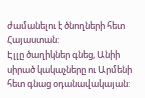ժամանելու է ծնողների հետ Հայաստան:
Էլլը ծաղիկներ գնեց, Անիի սիրած կակաչները ու Արմենի հետ գնաց օդանավակայան: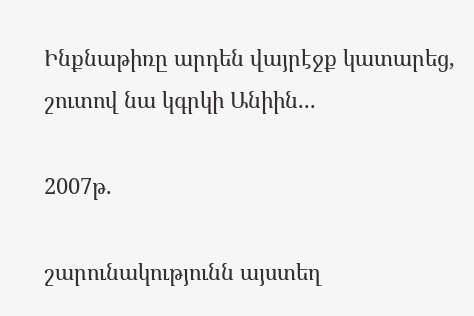Ինքնաթիռը արդեն վայրէջք կատարեց, շուտով նա կգրկի Անիին...

2007թ.

շարունակությունն այստեղ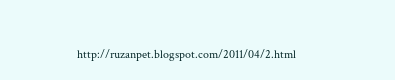http://ruzanpet.blogspot.com/2011/04/2.html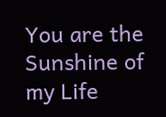You are the Sunshine of my Life